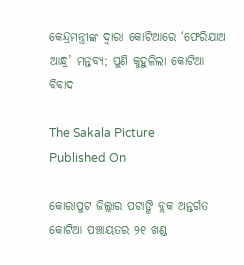କେନ୍ଦ୍ରମନ୍ତ୍ରୀଙ୍କ ଦ୍ୱାରା କୋଟିଆରେ ‘ଫେରିଯାଅ ଆନ୍ଧ୍ର’ ମନ୍ତବ୍ୟ; ପୁଣି କୁହୁଳିଲା କୋଟିଆ ବିବାଦ

The Sakala Picture
Published On

କୋରାପୁଟ ଜିଲ୍ଲାର ପଟାଙ୍ଗି ବ୍ଲକ ଅନ୍ତର୍ଗତ କୋଟିଆ ପଞ୍ଚାୟତର ୨୧ ଖଣ୍ଡ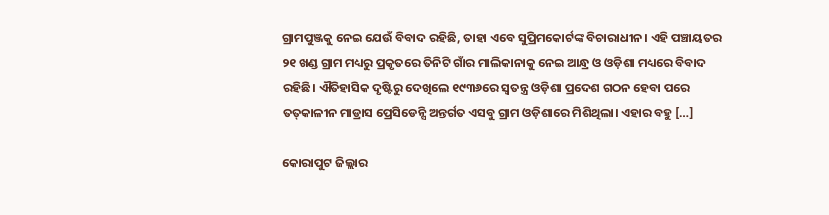ଗ୍ରାମପୁଞ୍ଜକୁ ନେଇ ଯେଉଁ ବିବାଦ ରହିଛି, ତାହା ଏବେ ସୁପ୍ରିମକୋର୍ଟଙ୍କ ବିଚାରାଧୀନ। ଏହି ପଞ୍ଚାୟତର ୨୧ ଖଣ୍ଡ ଗ୍ରାମ ମଧ୍ୟରୁ ପ୍ରକୃତରେ ତିନିଟି ଗାଁର ମାଲିକାନାକୁ ନେଇ ଆନ୍ଧ୍ର ଓ ଓଡ଼ିଶା ମଧ୍ୟରେ ବିବାଦ ରହିଛି। ଐତିହାସିକ ଦୃଷ୍ଟିରୁ ଦେଖିଲେ ୧୯୩୬ରେ ସ୍ୱତନ୍ତ୍ର ଓଡ଼ିଶା ପ୍ରଦେଶ ଗଠନ ହେବା ପରେ ତତ୍‌‌କାଳୀନ ମାଡ୍ରାସ ପ୍ରେସିଡେନ୍ସି ଅନ୍ତର୍ଗତ ଏସବୁ ଗ୍ରାମ ଓଡ଼ିଶାରେ ମିଶିଥିଲା। ଏହାର ବହୁ […]

କୋରାପୁଟ ଜିଲ୍ଲାର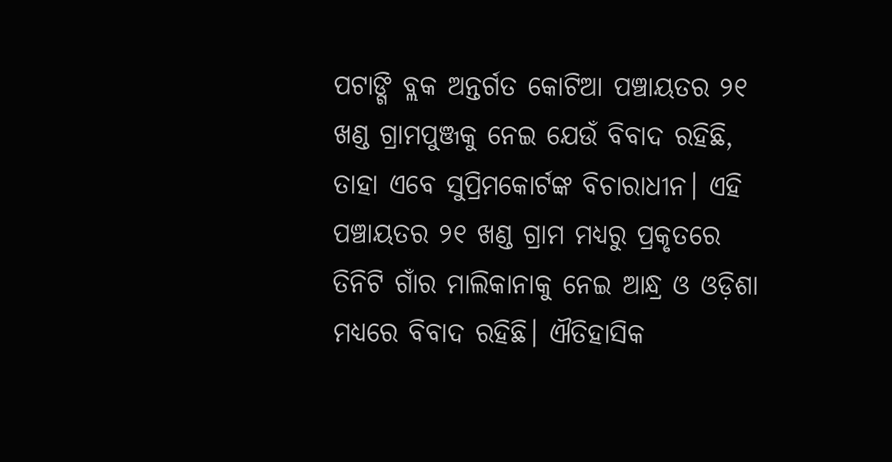ପଟାଙ୍ଗି ବ୍ଲକ ଅନ୍ତର୍ଗତ କୋଟିଆ ପଞ୍ଚାୟତର ୨୧ ଖଣ୍ଡ ଗ୍ରାମପୁଞ୍ଜକୁ ନେଇ ଯେଉଁ ବିବାଦ ରହିଛି, ତାହା ଏବେ ସୁପ୍ରିମକୋର୍ଟଙ୍କ ବିଚାରାଧୀନ। ଏହି ପଞ୍ଚାୟତର ୨୧ ଖଣ୍ଡ ଗ୍ରାମ ମଧ୍ୟରୁ ପ୍ରକୃତରେ ତିନିଟି ଗାଁର ମାଲିକାନାକୁ ନେଇ ଆନ୍ଧ୍ର ଓ ଓଡ଼ିଶା ମଧ୍ୟରେ ବିବାଦ ରହିଛି। ଐତିହାସିକ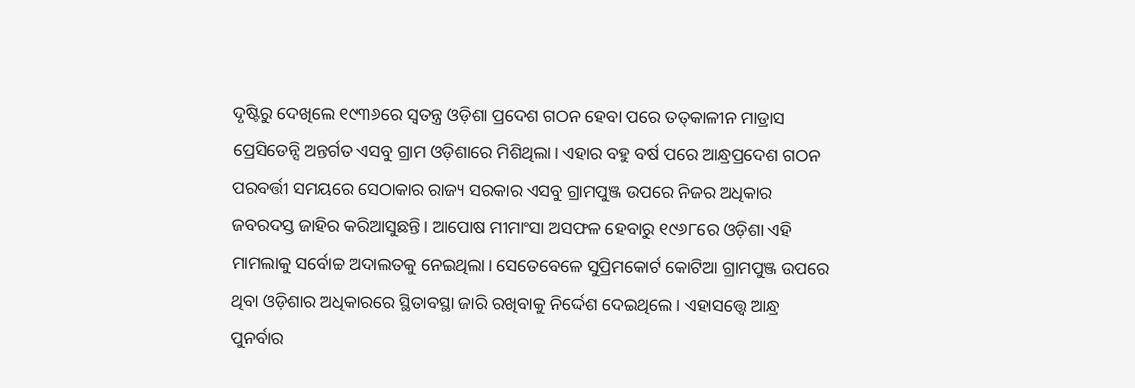ଦୃଷ୍ଟିରୁ ଦେଖିଲେ ୧୯୩୬ରେ ସ୍ୱତନ୍ତ୍ର ଓଡ଼ିଶା ପ୍ରଦେଶ ଗଠନ ହେବା ପରେ ତତ୍‌‌କାଳୀନ ମାଡ୍ରାସ ପ୍ରେସିଡେନ୍ସି ଅନ୍ତର୍ଗତ ଏସବୁ ଗ୍ରାମ ଓଡ଼ିଶାରେ ମିଶିଥିଲା। ଏହାର ବହୁ ବର୍ଷ ପରେ ଆନ୍ଧ୍ରପ୍ରଦେଶ ଗଠନ ପରବର୍ତ୍ତୀ ସମୟରେ ସେଠାକାର ରାଜ୍ୟ ସରକାର ଏସବୁ ଗ୍ରାମପୁଞ୍ଜ ଉପରେ ନିଜର ଅଧିକାର ଜବରଦସ୍ତ ଜାହିର କରିଆସୁଛନ୍ତି। ଆପୋଷ ମୀମାଂସା ଅସଫଳ ହେବାରୁ ୧୯୬୮ରେ ଓଡ଼ିଶା ଏହି ମାମଲାକୁ ସର୍ବୋଚ୍ଚ ଅଦାଲତକୁ ନେଇଥିଲା। ସେତେବେଳେ ସୁପ୍ରିମକୋର୍ଟ କୋଟିଆ ଗ୍ରାମପୁଞ୍ଜ ଉପରେ ଥିବା ଓଡ଼ିଶାର ଅଧିକାରରେ ସ୍ଥିତାବସ୍ଥା ଜାରି ରଖିବାକୁ ନିର୍ଦ୍ଦେଶ ଦେଇଥିଲେ। ଏହାସତ୍ତ୍ବେ ଆନ୍ଧ୍ର ପୁନର୍ବାର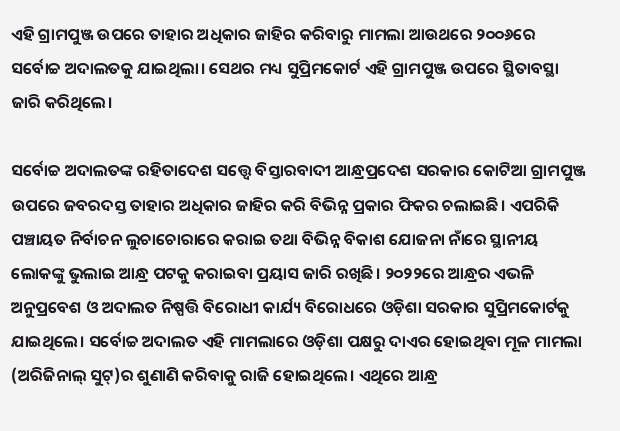ଏହି ଗ୍ରାମପୁଞ୍ଜ ଉପରେ ତାହାର ଅଧିକାର ଜାହିର କରିବାରୁ ମାମଲା ଆଉଥରେ ୨୦୦୬ରେ ସର୍ବୋଚ୍ଚ ଅଦାଲତକୁ ଯାଇଥିଲା। ସେଥର ମଧ୍ୟ ସୁପ୍ରିମକୋର୍ଟ ଏହି ଗ୍ରାମପୁଞ୍ଜ ଉପରେ ସ୍ଥିତାବସ୍ଥା ଜାରି କରିଥିଲେ।

ସର୍ବୋଚ୍ଚ ଅଦାଲତଙ୍କ ରହିତାଦେଶ ସତ୍ତ୍ବେ ବିସ୍ତାରବାଦୀ ଆନ୍ଧ୍ରପ୍ରଦେଶ ସରକାର କୋଟିଆ ଗ୍ରାମପୁଞ୍ଜ ଉପରେ ଜବରଦସ୍ତ ତାହାର ଅଧିକାର ଜାହିର କରି ବିଭିନ୍ନ ପ୍ରକାର ଫିକର ଚଲାଇଛି। ଏପରିକି ପଞ୍ଚାୟତ ନିର୍ବାଚନ ଲୁଚାଚୋରାରେ କରାଇ ତଥା ବିଭିନ୍ନ ବିକାଶ ଯୋଜନା ନାଁରେ ସ୍ଥାନୀୟ ଲୋକଙ୍କୁ ଭୁଲାଇ ଆନ୍ଧ୍ର ପଟକୁ କରାଇବା ପ୍ରୟାସ ଜାରି ରଖିଛି। ୨୦୨୨ରେ ଆନ୍ଧ୍ରର ଏଭଳି ଅନୁପ୍ରବେଶ ଓ ଅଦାଲତ ନିଷ୍ପତ୍ତି ବିରୋଧୀ କାର୍ଯ୍ୟ ବିରୋଧରେ ଓଡ଼ିଶା ସରକାର ସୁପ୍ରିମକୋର୍ଟକୁ ଯାଇଥିଲେ। ସର୍ବୋଚ୍ଚ ଅଦାଲତ ଏହି ମାମଲାରେ ଓଡ଼ିଶା ପକ୍ଷରୁ ଦାଏର ହୋଇଥିବା ମୂଳ ମାମଲା (ଅରିଜିନାଲ୍‌‌ ସୁଟ୍‌‌)ର ଶୁଣାଣି କରିବାକୁ ରାଜି ହୋଇଥିଲେ। ଏଥିରେ ଆନ୍ଧ୍ର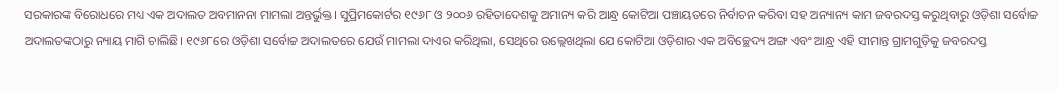ସରକାରଙ୍କ ବିରୋଧରେ ମଧ୍ୟ ଏକ ଅଦାଲତ ଅବମାନନା ମାମଲା ଅନ୍ତର୍ଭୁକ୍ତ। ସୁପ୍ରିମକୋର୍ଟର ୧୯୬୮ ଓ ୨୦୦୬ ରହିତାଦେଶକୁ ଅମାନ୍ୟ କରି ଆନ୍ଧ୍ର କୋଟିଆ ପଞ୍ଚାୟତରେ ନିର୍ବାଚନ କରିବା ସହ ଅନ୍ୟାନ୍ୟ କାମ ଜବରଦସ୍ତ କରୁଥିବାରୁ ଓଡ଼ିଶା ସର୍ବୋଚ୍ଚ ଅଦାଲତଙ୍କଠାରୁ ନ୍ୟାୟ ମାଗି ଚାଲିଛି। ୧୯୬୮ରେ ଓଡ଼ିଶା ସର୍ବୋଚ୍ଚ ଅଦାଲତରେ ଯେଉଁ ମାମଲା ଦାଏର କରିଥିଲା, ସେଥିରେ ଉଲ୍ଲେଖଥିଲା ଯେ କୋଟିଆ ଓଡ଼ିଶାର ଏକ ଅବିଚ୍ଛେଦ୍ୟ ଅଙ୍ଗ ଏବଂ ଆନ୍ଧ୍ର ଏହି ସୀମାନ୍ତ ଗ୍ରାମଗୁଡ଼ିକୁ ଜବରଦସ୍ତ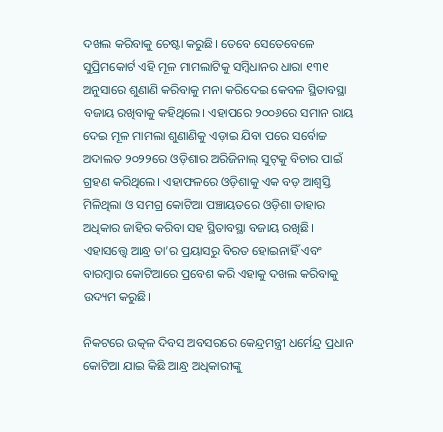ଦଖଲ କରିବାକୁ ଚେଷ୍ଟା କରୁଛି। ତେବେ ସେତେବେଳେ ସୁପ୍ରିମକୋର୍ଟ ଏହି ମୂଳ ମାମଲାଟିକୁ ସମ୍ବିଧାନର ଧାରା ୧୩୧ ଅନୁସାରେ ଶୁଣାଣି କରିବାକୁ ମନା କରିଦେଇ କେବଳ ସ୍ଥିତାବସ୍ଥା ବଜାୟ ରଖିବାକୁ କହିଥିଲେ। ଏହାପରେ ୨୦୦୬ରେ ସମାନ ରାୟ ଦେଇ ମୂଳ ମାମଲା ଶୁଣାଣିକୁ ଏଡ଼ାଇ ଯିବା ପରେ ସର୍ବୋଚ୍ଚ ଅଦାଲତ ୨୦୨୨ରେ ଓଡ଼ିଶାର ଅରିଜିନାଲ୍‌‌ ସୁଟ୍‌‌କୁ ବିଚାର ପାଇଁ ଗ୍ରହଣ କରିଥିଲେ। ଏହାଫଳରେ ଓଡ଼ିଶାକୁ ଏକ ବଡ଼ ଆଶ୍ୱସ୍ତି ମିଳିଥିଲା ଓ ସମଗ୍ର କୋଟିଆ ପଞ୍ଚାୟତରେ ଓଡ଼ିଶା ତାହାର ଅଧିକାର ଜାହିର କରିବା ସହ ସ୍ଥିତାବସ୍ଥା ବଜାୟ ରଖିଛି। ଏହାସତ୍ତ୍ବେ ଆନ୍ଧ୍ର ତା’ର ପ୍ରୟାସରୁ ବିରତ ହୋଇନାହିଁ ଏବଂ ବାରମ୍ବାର କୋଟିଆରେ ପ୍ରବେଶ କରି ଏହାକୁ ଦଖଲ କରିବାକୁ ଉଦ୍ୟମ କରୁଛି।

ନିକଟରେ ଉତ୍କଳ ଦିବସ ଅବସରରେ କେନ୍ଦ୍ରମନ୍ତ୍ରୀ ଧର୍ମେନ୍ଦ୍ର ପ୍ରଧାନ କୋଟିଆ ଯାଇ କିଛି ଆନ୍ଧ୍ର ଅଧିକାରୀଙ୍କୁ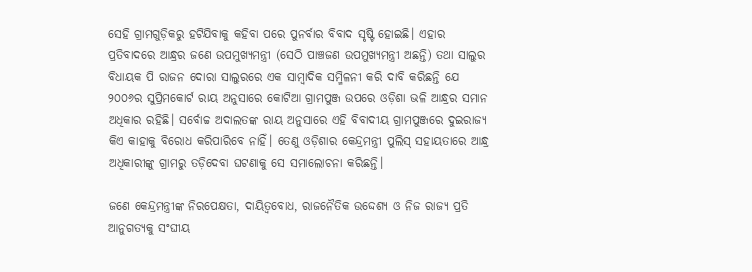ସେହି ଗ୍ରାମଗୁଡ଼ିକରୁ ହଟିଯିବାକୁ କହିବା ପରେ ପୁନର୍ବାର ବିବାଦ ସୃଷ୍ଟି ହୋଇଛି। ଏହାର ପ୍ରତିବାଦରେ ଆନ୍ଧ୍ରର ଜଣେ ଉପମୁଖ୍ୟମନ୍ତ୍ରୀ (ସେଠି ପାଞ୍ଚଜଣ ଉପମୁଖ୍ୟମନ୍ତ୍ରୀ ଅଛନ୍ତି) ତଥା ସାଲୁର ବିଧାୟକ ପି ରାଜନ ଦୋରା ସାଲୁରରେ ଏକ ସାମ୍ବାଦିକ ସମ୍ମିଳନୀ କରି ଦାବି କରିଛନ୍ତି ଯେ ୨୦୦୬ର ସୁପ୍ରିମକୋର୍ଟ ରାୟ ଅନୁସାରେ କୋଟିଆ ଗ୍ରାମପୁଞ୍ଜ ଉପରେ ଓଡ଼ିଶା ଭଳି ଆନ୍ଧ୍ରର ସମାନ ଅଧିକାର ରହିଛି। ସର୍ବୋଚ୍ଚ ଅଦାଲତଙ୍କ ରାୟ ଅନୁସାରେ ଏହି ବିବାଦୀୟ ଗ୍ରାମପୁଞ୍ଜରେ ଦୁଇରାଜ୍ୟ କିଏ କାହାକୁ ବିରୋଧ କରିପାରିବେ ନାହିଁ। ତେଣୁ ଓଡ଼ିଶାର କେନ୍ଦ୍ରମନ୍ତ୍ରୀ ପୁଲିସ୍‌‌ ସହାୟତାରେ ଆନ୍ଧ୍ର ଅଧିକାରୀଙ୍କୁ ଗ୍ରାମରୁ ତଡ଼ିଦେବା ଘଟଣାକୁ ସେ ସମାଲୋଚନା କରିଛନ୍ତି।

ଜଣେ କେନ୍ଦ୍ରମନ୍ତ୍ରୀଙ୍କ ନିରପେକ୍ଷତା, ଦାୟିତ୍ୱବୋଧ, ରାଜନୈତିକ ଉଦ୍ଦେଶ୍ୟ ଓ ନିଜ ରାଜ୍ୟ ପ୍ରତି ଆନୁଗତ୍ୟକୁ ସଂଘୀୟ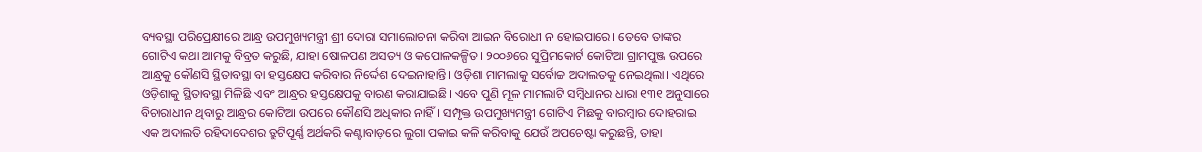ବ୍ୟବସ୍ଥା ପରିପ୍ରେକ୍ଷୀରେ ଆନ୍ଧ୍ର ଉପମୁଖ୍ୟମନ୍ତ୍ରୀ ଶ୍ରୀ ଦୋରା ସମାଲୋଚନା କରିବା ଆଇନ ବିରୋଧୀ ନ ହୋଇପାରେ। ତେବେ ତାଙ୍କର ଗୋଟିଏ କଥା ଆମକୁ ବିବ୍ରତ କରୁଛି, ଯାହା ଷୋଳପଣ ଅସତ୍ୟ ଓ କପୋଳକଳ୍ପିତ। ୨୦୦୬ରେ ସୁପ୍ରିମକୋର୍ଟ କୋଟିଆ ଗ୍ରାମପୁଞ୍ଜ ଉପରେ ଆନ୍ଧ୍ରକୁ କୌଣସି ସ୍ଥିତାବସ୍ଥା ବା ହସ୍ତକ୍ଷେପ କରିବାର ନିର୍ଦ୍ଦେଶ ଦେଇନାହାନ୍ତି। ଓଡ଼ିଶା ମାମଲାକୁ ସର୍ବୋଚ୍ଚ ଅଦାଲତକୁ ନେଇଥିଲା। ଏଥିରେ ଓଡ଼ିଶାକୁ ସ୍ଥିତାବସ୍ଥା ମିଳିଛି ଏବଂ ଆନ୍ଧ୍ରର ହସ୍ତକ୍ଷେପକୁ ବାରଣ କରାଯାଇଛି। ଏବେ ପୁଣି ମୂଳ ମାମଲାଟି ସମ୍ବିଧାନର ଧାରା ୧୩୧ ଅନୁସାରେ ବିଚାରାଧୀନ ଥିବାରୁ ଆନ୍ଧ୍ରର କୋଟିଆ ଉପରେ କୌଣସି ଅଧିକାର ନାହିଁ। ସମ୍ପୃକ୍ତ ଉପମୁଖ୍ୟମନ୍ତ୍ରୀ ଗୋଟିଏ ମିଛକୁ ବାରମ୍ବାର ଦୋହରାଇ ଏକ ଅଦାଲତି ରହିଦାଦେଶର ତ୍ରୁଟିପୂର୍ଣ୍ଣ ଅର୍ଥକରି କଣ୍ଟାବାଡ଼ରେ ଲୁଗା ପକାଇ କଳି କରିବାକୁ ଯେଉଁ ଅପଚେଷ୍ଟା କରୁଛନ୍ତି, ତାହା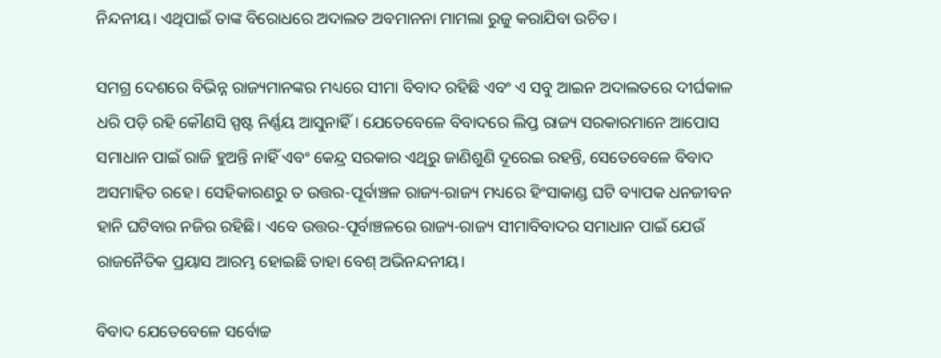ନିନ୍ଦନୀୟ। ଏଥିପାଇଁ ତାଙ୍କ ବିରୋଧରେ ଅଦାଲତ ଅବମାନନା ମାମଲା ରୁଜୁ କରାଯିବା ଉଚିତ।

ସମଗ୍ର ଦେଶରେ ବିଭିନ୍ନ ରାଜ୍ୟମାନଙ୍କର ମଧ୍ୟରେ ସୀମା ବିବାଦ ରହିଛି ଏବଂ ଏ ସବୁ ଆଇନ ଅଦାଲତରେ ଦୀର୍ଘକାଳ ଧରି ପଡ଼ି ରହି କୌଣସି ସ୍ପଷ୍ଟ ନିର୍ଣ୍ଣୟ ଆସୁନାହିଁ। ଯେତେବେଳେ ବିବାଦରେ ଲିପ୍ତ ରାଜ୍ୟ ସରକାରମାନେ ଆପୋସ ସମାଧାନ ପାଇଁ ରାଜି ହୁଅନ୍ତି ନାହିଁ ଏବଂ କେନ୍ଦ୍ର ସରକାର ଏଥିରୁ ଜାଣିଶୁଣି ଦୂରେଇ ରହନ୍ତି, ସେତେବେଳେ ବିବାଦ ଅସମାହିତ ରହେ। ସେହିକାରଣରୁ ତ ଉତ୍ତର-ପୂର୍ବାଞ୍ଚଳ ରାଜ୍ୟ-ରାଜ୍ୟ ମଧ୍ୟରେ ହିଂସାକାଣ୍ଡ ଘଟି ବ୍ୟାପକ ଧନଜୀବନ ହାନି ଘଟିବାର ନଜିର ରହିଛି। ଏବେ ଉତ୍ତର-ପୂର୍ବାଞ୍ଚଳରେ ରାଜ୍ୟ-ରାଜ୍ୟ ସୀମାବିବାଦର ସମାଧାନ ପାଇଁ ଯେଉଁ ରାଜନୈତିକ ପ୍ରୟାସ ଆରମ୍ଭ ହୋଇଛି ତାହା ବେଶ୍‌‌ ଅଭିନନ୍ଦନୀୟ।

ବିବାଦ ଯେତେବେଳେ ସର୍ବୋଚ୍ଚ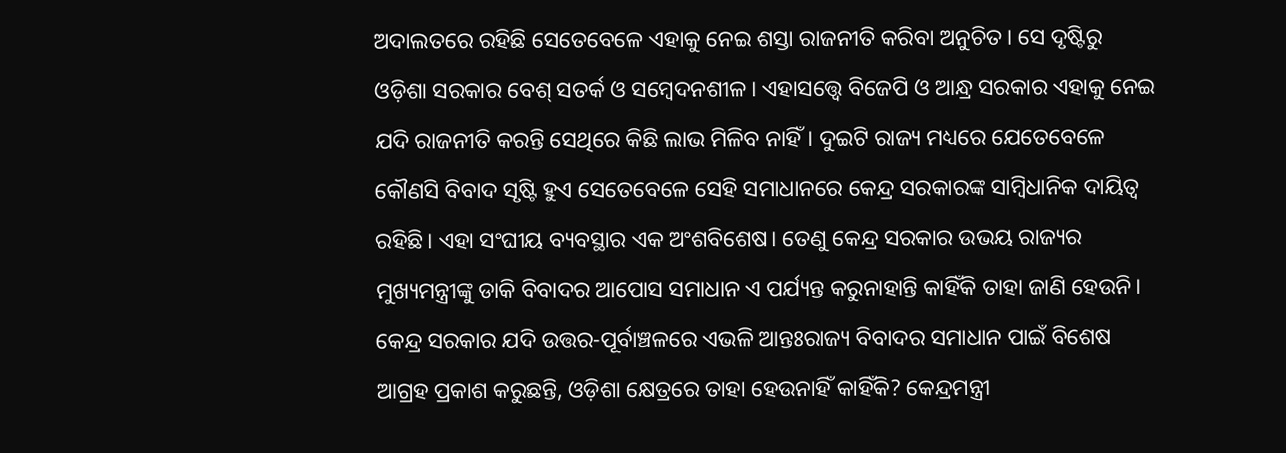ଅଦାଲତରେ ରହିଛି ସେତେବେଳେ ଏହାକୁ ନେଇ ଶସ୍ତା ରାଜନୀତି କରିବା ଅନୁଚିତ। ସେ ଦୃଷ୍ଟିରୁ ଓଡ଼ିଶା ସରକାର ବେଶ୍‌‌ ସତର୍କ ଓ ସମ୍ବେଦନଶୀଳ। ଏହାସତ୍ତ୍ବେ ବିଜେପି ଓ ଆନ୍ଧ୍ର ସରକାର ଏହାକୁ ନେଇ ଯଦି ରାଜନୀତି କରନ୍ତି ସେଥିରେ କିଛି ଲାଭ ମିଳିବ ନାହିଁ। ଦୁଇଟି ରାଜ୍ୟ ମଧ୍ୟରେ ଯେତେବେଳେ କୌଣସି ବିବାଦ ସୃଷ୍ଟି ହୁଏ ସେତେବେଳେ ସେହି ସମାଧାନରେ କେନ୍ଦ୍ର ସରକାରଙ୍କ ସାମ୍ବିଧାନିକ ଦାୟିତ୍ୱ ରହିଛି। ଏହା ସଂଘୀୟ ବ୍ୟବସ୍ଥାର ଏକ ଅଂଶବିଶେଷ। ତେଣୁ କେନ୍ଦ୍ର ସରକାର ଉଭୟ ରାଜ୍ୟର ମୁଖ୍ୟମନ୍ତ୍ରୀଙ୍କୁ ଡାକି ବିବାଦର ଆପୋସ ସମାଧାନ ଏ ପର୍ଯ୍ୟନ୍ତ କରୁନାହାନ୍ତି କାହିଁକି ତାହା ଜାଣି ହେଉନି। କେନ୍ଦ୍ର ସରକାର ଯଦି ଉତ୍ତର-ପୂର୍ବାଞ୍ଚଳରେ ଏଭଳି ଆନ୍ତଃରାଜ୍ୟ ବିବାଦର ସମାଧାନ ପାଇଁ ବିଶେଷ ଆଗ୍ରହ ପ୍ରକାଶ କରୁଛନ୍ତି, ଓଡ଼ିଶା କ୍ଷେତ୍ରରେ ତାହା ହେଉନାହିଁ କାହିଁକି? କେନ୍ଦ୍ରମନ୍ତ୍ରୀ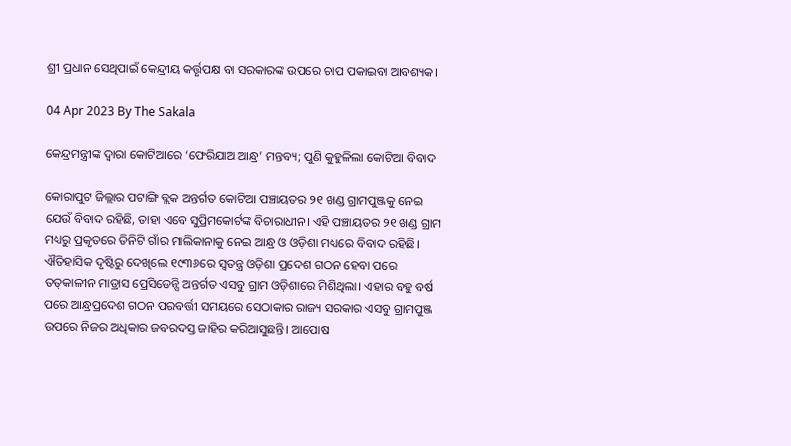ଶ୍ରୀ ପ୍ରଧାନ ସେଥିପାଇଁ କେନ୍ଦ୍ରୀୟ କର୍ତ୍ତୃପକ୍ଷ ବା ସରକାରଙ୍କ ଉପରେ ଚାପ ପକାଇବା ଆବଶ୍ୟକ।

04 Apr 2023 By The Sakala

କେନ୍ଦ୍ରମନ୍ତ୍ରୀଙ୍କ ଦ୍ୱାରା କୋଟିଆରେ ‘ଫେରିଯାଅ ଆନ୍ଧ୍ର’ ମନ୍ତବ୍ୟ; ପୁଣି କୁହୁଳିଲା କୋଟିଆ ବିବାଦ

କୋରାପୁଟ ଜିଲ୍ଲାର ପଟାଙ୍ଗି ବ୍ଲକ ଅନ୍ତର୍ଗତ କୋଟିଆ ପଞ୍ଚାୟତର ୨୧ ଖଣ୍ଡ ଗ୍ରାମପୁଞ୍ଜକୁ ନେଇ ଯେଉଁ ବିବାଦ ରହିଛି, ତାହା ଏବେ ସୁପ୍ରିମକୋର୍ଟଙ୍କ ବିଚାରାଧୀନ। ଏହି ପଞ୍ଚାୟତର ୨୧ ଖଣ୍ଡ ଗ୍ରାମ ମଧ୍ୟରୁ ପ୍ରକୃତରେ ତିନିଟି ଗାଁର ମାଲିକାନାକୁ ନେଇ ଆନ୍ଧ୍ର ଓ ଓଡ଼ିଶା ମଧ୍ୟରେ ବିବାଦ ରହିଛି। ଐତିହାସିକ ଦୃଷ୍ଟିରୁ ଦେଖିଲେ ୧୯୩୬ରେ ସ୍ୱତନ୍ତ୍ର ଓଡ଼ିଶା ପ୍ରଦେଶ ଗଠନ ହେବା ପରେ ତତ୍‌‌କାଳୀନ ମାଡ୍ରାସ ପ୍ରେସିଡେନ୍ସି ଅନ୍ତର୍ଗତ ଏସବୁ ଗ୍ରାମ ଓଡ଼ିଶାରେ ମିଶିଥିଲା। ଏହାର ବହୁ ବର୍ଷ ପରେ ଆନ୍ଧ୍ରପ୍ରଦେଶ ଗଠନ ପରବର୍ତ୍ତୀ ସମୟରେ ସେଠାକାର ରାଜ୍ୟ ସରକାର ଏସବୁ ଗ୍ରାମପୁଞ୍ଜ ଉପରେ ନିଜର ଅଧିକାର ଜବରଦସ୍ତ ଜାହିର କରିଆସୁଛନ୍ତି। ଆପୋଷ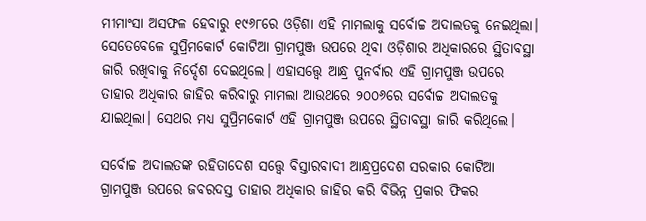ମୀମାଂସା ଅସଫଳ ହେବାରୁ ୧୯୬୮ରେ ଓଡ଼ିଶା ଏହି ମାମଲାକୁ ସର୍ବୋଚ୍ଚ ଅଦାଲତକୁ ନେଇଥିଲା। ସେତେବେଳେ ସୁପ୍ରିମକୋର୍ଟ କୋଟିଆ ଗ୍ରାମପୁଞ୍ଜ ଉପରେ ଥିବା ଓଡ଼ିଶାର ଅଧିକାରରେ ସ୍ଥିତାବସ୍ଥା ଜାରି ରଖିବାକୁ ନିର୍ଦ୍ଦେଶ ଦେଇଥିଲେ। ଏହାସତ୍ତ୍ବେ ଆନ୍ଧ୍ର ପୁନର୍ବାର ଏହି ଗ୍ରାମପୁଞ୍ଜ ଉପରେ ତାହାର ଅଧିକାର ଜାହିର କରିବାରୁ ମାମଲା ଆଉଥରେ ୨୦୦୬ରେ ସର୍ବୋଚ୍ଚ ଅଦାଲତକୁ ଯାଇଥିଲା। ସେଥର ମଧ୍ୟ ସୁପ୍ରିମକୋର୍ଟ ଏହି ଗ୍ରାମପୁଞ୍ଜ ଉପରେ ସ୍ଥିତାବସ୍ଥା ଜାରି କରିଥିଲେ।

ସର୍ବୋଚ୍ଚ ଅଦାଲତଙ୍କ ରହିତାଦେଶ ସତ୍ତ୍ବେ ବିସ୍ତାରବାଦୀ ଆନ୍ଧ୍ରପ୍ରଦେଶ ସରକାର କୋଟିଆ ଗ୍ରାମପୁଞ୍ଜ ଉପରେ ଜବରଦସ୍ତ ତାହାର ଅଧିକାର ଜାହିର କରି ବିଭିନ୍ନ ପ୍ରକାର ଫିକର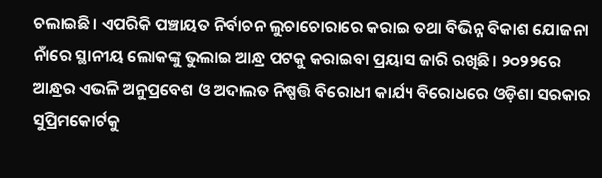ଚଲାଇଛି। ଏପରିକି ପଞ୍ଚାୟତ ନିର୍ବାଚନ ଲୁଚାଚୋରାରେ କରାଇ ତଥା ବିଭିନ୍ନ ବିକାଶ ଯୋଜନା ନାଁରେ ସ୍ଥାନୀୟ ଲୋକଙ୍କୁ ଭୁଲାଇ ଆନ୍ଧ୍ର ପଟକୁ କରାଇବା ପ୍ରୟାସ ଜାରି ରଖିଛି। ୨୦୨୨ରେ ଆନ୍ଧ୍ରର ଏଭଳି ଅନୁପ୍ରବେଶ ଓ ଅଦାଲତ ନିଷ୍ପତ୍ତି ବିରୋଧୀ କାର୍ଯ୍ୟ ବିରୋଧରେ ଓଡ଼ିଶା ସରକାର ସୁପ୍ରିମକୋର୍ଟକୁ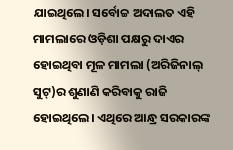ଯାଇଥିଲେ। ସର୍ବୋଚ୍ଚ ଅଦାଲତ ଏହି ମାମଲାରେ ଓଡ଼ିଶା ପକ୍ଷରୁ ଦାଏର ହୋଇଥିବା ମୂଳ ମାମଲା (ଅରିଜିନାଲ୍‌‌ ସୁଟ୍‌‌)ର ଶୁଣାଣି କରିବାକୁ ରାଜି ହୋଇଥିଲେ। ଏଥିରେ ଆନ୍ଧ୍ର ସରକାରଙ୍କ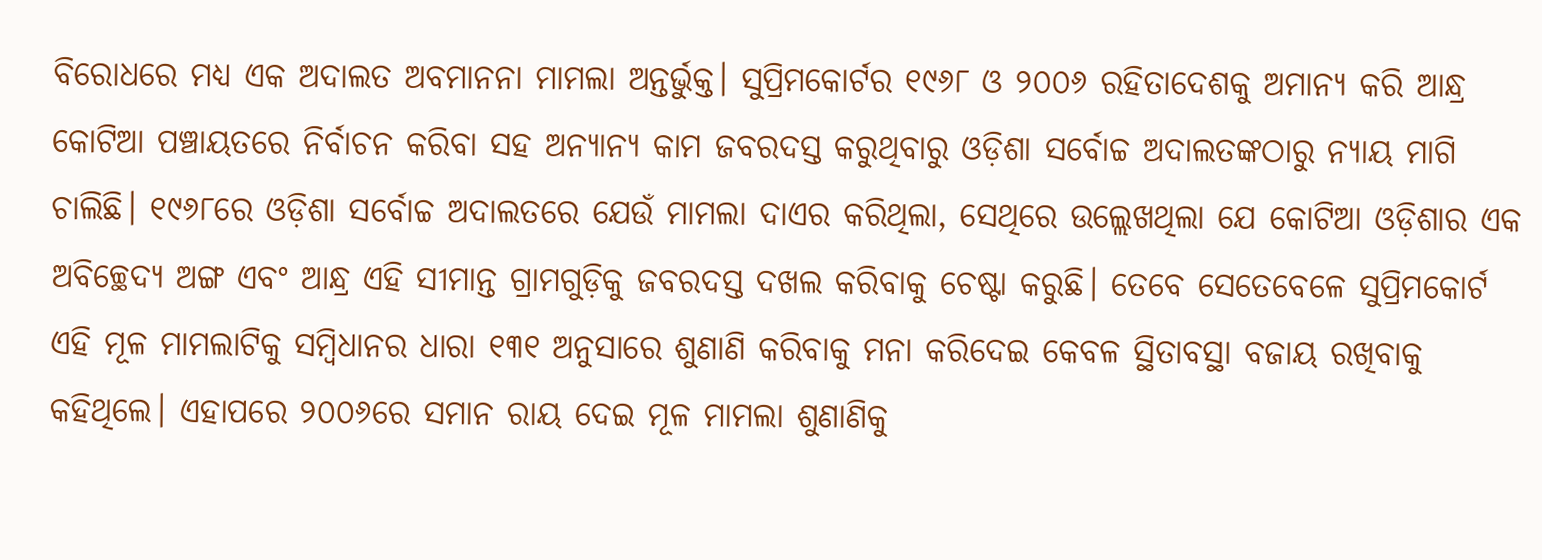ବିରୋଧରେ ମଧ୍ୟ ଏକ ଅଦାଲତ ଅବମାନନା ମାମଲା ଅନ୍ତର୍ଭୁକ୍ତ। ସୁପ୍ରିମକୋର୍ଟର ୧୯୬୮ ଓ ୨୦୦୬ ରହିତାଦେଶକୁ ଅମାନ୍ୟ କରି ଆନ୍ଧ୍ର କୋଟିଆ ପଞ୍ଚାୟତରେ ନିର୍ବାଚନ କରିବା ସହ ଅନ୍ୟାନ୍ୟ କାମ ଜବରଦସ୍ତ କରୁଥିବାରୁ ଓଡ଼ିଶା ସର୍ବୋଚ୍ଚ ଅଦାଲତଙ୍କଠାରୁ ନ୍ୟାୟ ମାଗି ଚାଲିଛି। ୧୯୬୮ରେ ଓଡ଼ିଶା ସର୍ବୋଚ୍ଚ ଅଦାଲତରେ ଯେଉଁ ମାମଲା ଦାଏର କରିଥିଲା, ସେଥିରେ ଉଲ୍ଲେଖଥିଲା ଯେ କୋଟିଆ ଓଡ଼ିଶାର ଏକ ଅବିଚ୍ଛେଦ୍ୟ ଅଙ୍ଗ ଏବଂ ଆନ୍ଧ୍ର ଏହି ସୀମାନ୍ତ ଗ୍ରାମଗୁଡ଼ିକୁ ଜବରଦସ୍ତ ଦଖଲ କରିବାକୁ ଚେଷ୍ଟା କରୁଛି। ତେବେ ସେତେବେଳେ ସୁପ୍ରିମକୋର୍ଟ ଏହି ମୂଳ ମାମଲାଟିକୁ ସମ୍ବିଧାନର ଧାରା ୧୩୧ ଅନୁସାରେ ଶୁଣାଣି କରିବାକୁ ମନା କରିଦେଇ କେବଳ ସ୍ଥିତାବସ୍ଥା ବଜାୟ ରଖିବାକୁ କହିଥିଲେ। ଏହାପରେ ୨୦୦୬ରେ ସମାନ ରାୟ ଦେଇ ମୂଳ ମାମଲା ଶୁଣାଣିକୁ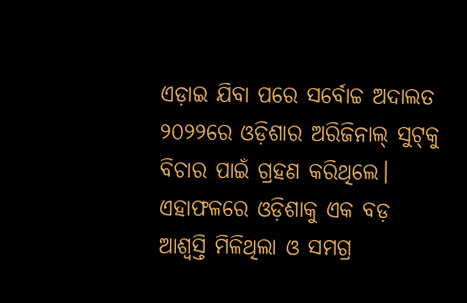ଏଡ଼ାଇ ଯିବା ପରେ ସର୍ବୋଚ୍ଚ ଅଦାଲତ ୨୦୨୨ରେ ଓଡ଼ିଶାର ଅରିଜିନାଲ୍‌‌ ସୁଟ୍‌‌କୁ ବିଚାର ପାଇଁ ଗ୍ରହଣ କରିଥିଲେ। ଏହାଫଳରେ ଓଡ଼ିଶାକୁ ଏକ ବଡ଼ ଆଶ୍ୱସ୍ତି ମିଳିଥିଲା ଓ ସମଗ୍ର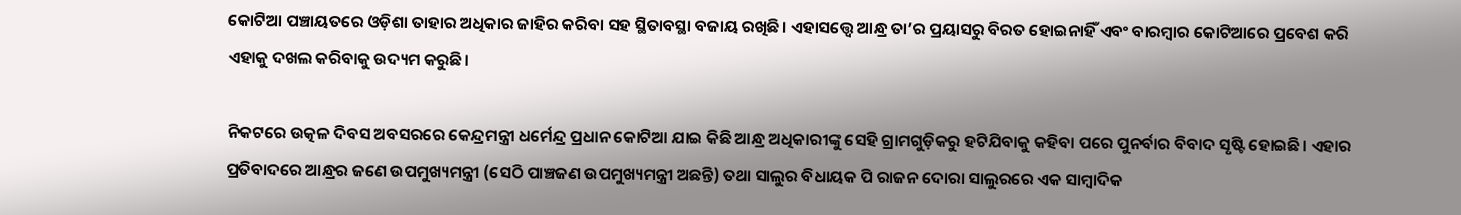କୋଟିଆ ପଞ୍ଚାୟତରେ ଓଡ଼ିଶା ତାହାର ଅଧିକାର ଜାହିର କରିବା ସହ ସ୍ଥିତାବସ୍ଥା ବଜାୟ ରଖିଛି। ଏହାସତ୍ତ୍ବେ ଆନ୍ଧ୍ର ତା’ର ପ୍ରୟାସରୁ ବିରତ ହୋଇନାହିଁ ଏବଂ ବାରମ୍ବାର କୋଟିଆରେ ପ୍ରବେଶ କରି ଏହାକୁ ଦଖଲ କରିବାକୁ ଉଦ୍ୟମ କରୁଛି।

ନିକଟରେ ଉତ୍କଳ ଦିବସ ଅବସରରେ କେନ୍ଦ୍ରମନ୍ତ୍ରୀ ଧର୍ମେନ୍ଦ୍ର ପ୍ରଧାନ କୋଟିଆ ଯାଇ କିଛି ଆନ୍ଧ୍ର ଅଧିକାରୀଙ୍କୁ ସେହି ଗ୍ରାମଗୁଡ଼ିକରୁ ହଟିଯିବାକୁ କହିବା ପରେ ପୁନର୍ବାର ବିବାଦ ସୃଷ୍ଟି ହୋଇଛି। ଏହାର ପ୍ରତିବାଦରେ ଆନ୍ଧ୍ରର ଜଣେ ଉପମୁଖ୍ୟମନ୍ତ୍ରୀ (ସେଠି ପାଞ୍ଚଜଣ ଉପମୁଖ୍ୟମନ୍ତ୍ରୀ ଅଛନ୍ତି) ତଥା ସାଲୁର ବିଧାୟକ ପି ରାଜନ ଦୋରା ସାଲୁରରେ ଏକ ସାମ୍ବାଦିକ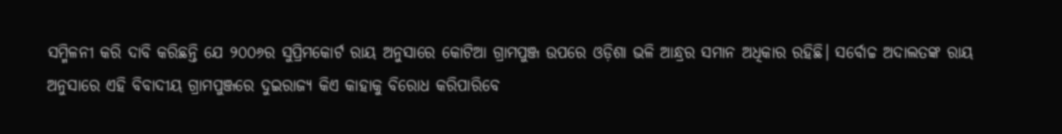ସମ୍ମିଳନୀ କରି ଦାବି କରିଛନ୍ତି ଯେ ୨୦୦୬ର ସୁପ୍ରିମକୋର୍ଟ ରାୟ ଅନୁସାରେ କୋଟିଆ ଗ୍ରାମପୁଞ୍ଜ ଉପରେ ଓଡ଼ିଶା ଭଳି ଆନ୍ଧ୍ରର ସମାନ ଅଧିକାର ରହିଛି। ସର୍ବୋଚ୍ଚ ଅଦାଲତଙ୍କ ରାୟ ଅନୁସାରେ ଏହି ବିବାଦୀୟ ଗ୍ରାମପୁଞ୍ଜରେ ଦୁଇରାଜ୍ୟ କିଏ କାହାକୁ ବିରୋଧ କରିପାରିବେ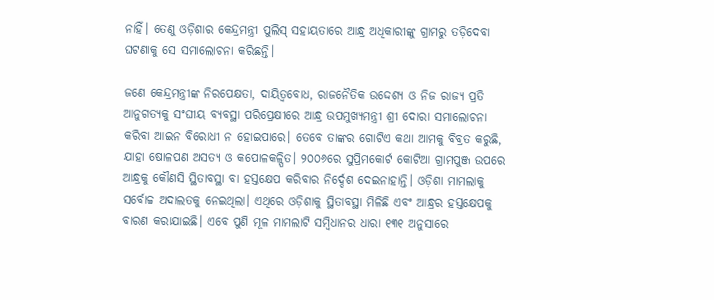ନାହିଁ। ତେଣୁ ଓଡ଼ିଶାର କେନ୍ଦ୍ରମନ୍ତ୍ରୀ ପୁଲିସ୍‌‌ ସହାୟତାରେ ଆନ୍ଧ୍ର ଅଧିକାରୀଙ୍କୁ ଗ୍ରାମରୁ ତଡ଼ିଦେବା ଘଟଣାକୁ ସେ ସମାଲୋଚନା କରିଛନ୍ତି।

ଜଣେ କେନ୍ଦ୍ରମନ୍ତ୍ରୀଙ୍କ ନିରପେକ୍ଷତା, ଦାୟିତ୍ୱବୋଧ, ରାଜନୈତିକ ଉଦ୍ଦେଶ୍ୟ ଓ ନିଜ ରାଜ୍ୟ ପ୍ରତି ଆନୁଗତ୍ୟକୁ ସଂଘୀୟ ବ୍ୟବସ୍ଥା ପରିପ୍ରେକ୍ଷୀରେ ଆନ୍ଧ୍ର ଉପମୁଖ୍ୟମନ୍ତ୍ରୀ ଶ୍ରୀ ଦୋରା ସମାଲୋଚନା କରିବା ଆଇନ ବିରୋଧୀ ନ ହୋଇପାରେ। ତେବେ ତାଙ୍କର ଗୋଟିଏ କଥା ଆମକୁ ବିବ୍ରତ କରୁଛି, ଯାହା ଷୋଳପଣ ଅସତ୍ୟ ଓ କପୋଳକଳ୍ପିତ। ୨୦୦୬ରେ ସୁପ୍ରିମକୋର୍ଟ କୋଟିଆ ଗ୍ରାମପୁଞ୍ଜ ଉପରେ ଆନ୍ଧ୍ରକୁ କୌଣସି ସ୍ଥିତାବସ୍ଥା ବା ହସ୍ତକ୍ଷେପ କରିବାର ନିର୍ଦ୍ଦେଶ ଦେଇନାହାନ୍ତି। ଓଡ଼ିଶା ମାମଲାକୁ ସର୍ବୋଚ୍ଚ ଅଦାଲତକୁ ନେଇଥିଲା। ଏଥିରେ ଓଡ଼ିଶାକୁ ସ୍ଥିତାବସ୍ଥା ମିଳିଛି ଏବଂ ଆନ୍ଧ୍ରର ହସ୍ତକ୍ଷେପକୁ ବାରଣ କରାଯାଇଛି। ଏବେ ପୁଣି ମୂଳ ମାମଲାଟି ସମ୍ବିଧାନର ଧାରା ୧୩୧ ଅନୁସାରେ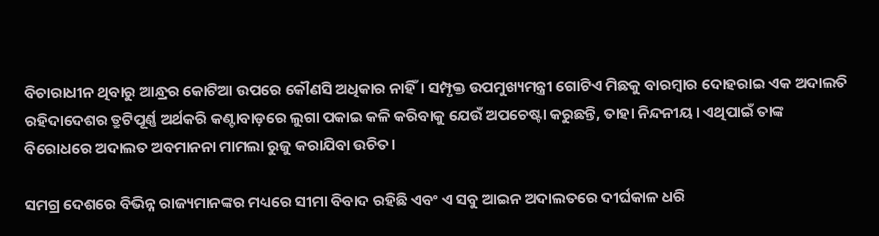ବିଚାରାଧୀନ ଥିବାରୁ ଆନ୍ଧ୍ରର କୋଟିଆ ଉପରେ କୌଣସି ଅଧିକାର ନାହିଁ। ସମ୍ପୃକ୍ତ ଉପମୁଖ୍ୟମନ୍ତ୍ରୀ ଗୋଟିଏ ମିଛକୁ ବାରମ୍ବାର ଦୋହରାଇ ଏକ ଅଦାଲତି ରହିଦାଦେଶର ତ୍ରୁଟିପୂର୍ଣ୍ଣ ଅର୍ଥକରି କଣ୍ଟାବାଡ଼ରେ ଲୁଗା ପକାଇ କଳି କରିବାକୁ ଯେଉଁ ଅପଚେଷ୍ଟା କରୁଛନ୍ତି, ତାହା ନିନ୍ଦନୀୟ। ଏଥିପାଇଁ ତାଙ୍କ ବିରୋଧରେ ଅଦାଲତ ଅବମାନନା ମାମଲା ରୁଜୁ କରାଯିବା ଉଚିତ।

ସମଗ୍ର ଦେଶରେ ବିଭିନ୍ନ ରାଜ୍ୟମାନଙ୍କର ମଧ୍ୟରେ ସୀମା ବିବାଦ ରହିଛି ଏବଂ ଏ ସବୁ ଆଇନ ଅଦାଲତରେ ଦୀର୍ଘକାଳ ଧରି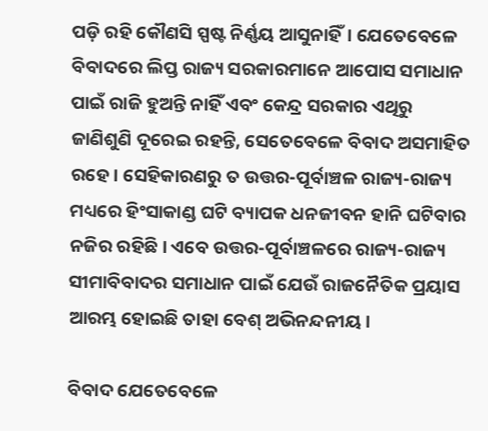ପଡ଼ି ରହି କୌଣସି ସ୍ପଷ୍ଟ ନିର୍ଣ୍ଣୟ ଆସୁନାହିଁ। ଯେତେବେଳେ ବିବାଦରେ ଲିପ୍ତ ରାଜ୍ୟ ସରକାରମାନେ ଆପୋସ ସମାଧାନ ପାଇଁ ରାଜି ହୁଅନ୍ତି ନାହିଁ ଏବଂ କେନ୍ଦ୍ର ସରକାର ଏଥିରୁ ଜାଣିଶୁଣି ଦୂରେଇ ରହନ୍ତି, ସେତେବେଳେ ବିବାଦ ଅସମାହିତ ରହେ। ସେହିକାରଣରୁ ତ ଉତ୍ତର-ପୂର୍ବାଞ୍ଚଳ ରାଜ୍ୟ-ରାଜ୍ୟ ମଧ୍ୟରେ ହିଂସାକାଣ୍ଡ ଘଟି ବ୍ୟାପକ ଧନଜୀବନ ହାନି ଘଟିବାର ନଜିର ରହିଛି। ଏବେ ଉତ୍ତର-ପୂର୍ବାଞ୍ଚଳରେ ରାଜ୍ୟ-ରାଜ୍ୟ ସୀମାବିବାଦର ସମାଧାନ ପାଇଁ ଯେଉଁ ରାଜନୈତିକ ପ୍ରୟାସ ଆରମ୍ଭ ହୋଇଛି ତାହା ବେଶ୍‌‌ ଅଭିନନ୍ଦନୀୟ।

ବିବାଦ ଯେତେବେଳେ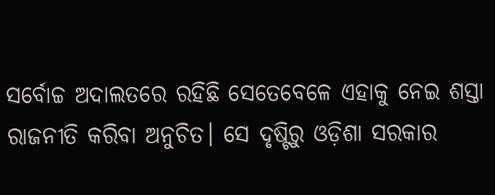ସର୍ବୋଚ୍ଚ ଅଦାଲତରେ ରହିଛି ସେତେବେଳେ ଏହାକୁ ନେଇ ଶସ୍ତା ରାଜନୀତି କରିବା ଅନୁଚିତ। ସେ ଦୃଷ୍ଟିରୁ ଓଡ଼ିଶା ସରକାର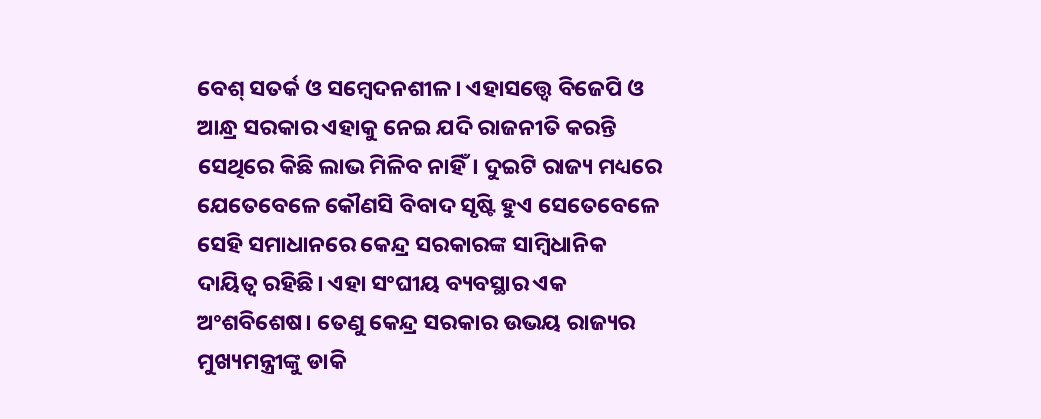ବେଶ୍‌‌ ସତର୍କ ଓ ସମ୍ବେଦନଶୀଳ। ଏହାସତ୍ତ୍ବେ ବିଜେପି ଓ ଆନ୍ଧ୍ର ସରକାର ଏହାକୁ ନେଇ ଯଦି ରାଜନୀତି କରନ୍ତି ସେଥିରେ କିଛି ଲାଭ ମିଳିବ ନାହିଁ। ଦୁଇଟି ରାଜ୍ୟ ମଧ୍ୟରେ ଯେତେବେଳେ କୌଣସି ବିବାଦ ସୃଷ୍ଟି ହୁଏ ସେତେବେଳେ ସେହି ସମାଧାନରେ କେନ୍ଦ୍ର ସରକାରଙ୍କ ସାମ୍ବିଧାନିକ ଦାୟିତ୍ୱ ରହିଛି। ଏହା ସଂଘୀୟ ବ୍ୟବସ୍ଥାର ଏକ ଅଂଶବିଶେଷ। ତେଣୁ କେନ୍ଦ୍ର ସରକାର ଉଭୟ ରାଜ୍ୟର ମୁଖ୍ୟମନ୍ତ୍ରୀଙ୍କୁ ଡାକି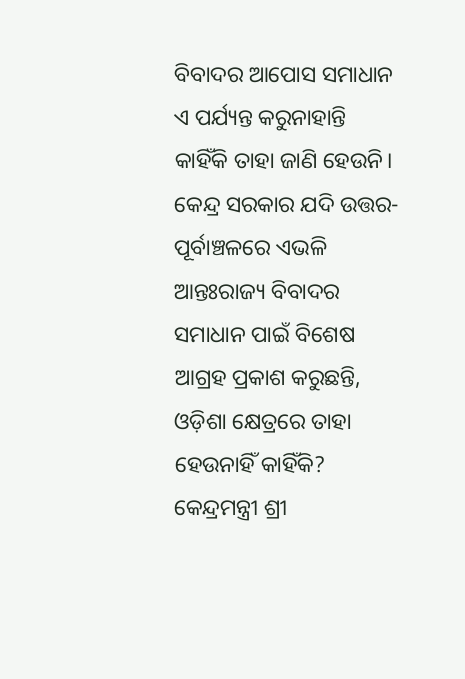ବିବାଦର ଆପୋସ ସମାଧାନ ଏ ପର୍ଯ୍ୟନ୍ତ କରୁନାହାନ୍ତି କାହିଁକି ତାହା ଜାଣି ହେଉନି। କେନ୍ଦ୍ର ସରକାର ଯଦି ଉତ୍ତର-ପୂର୍ବାଞ୍ଚଳରେ ଏଭଳି ଆନ୍ତଃରାଜ୍ୟ ବିବାଦର ସମାଧାନ ପାଇଁ ବିଶେଷ ଆଗ୍ରହ ପ୍ରକାଶ କରୁଛନ୍ତି, ଓଡ଼ିଶା କ୍ଷେତ୍ରରେ ତାହା ହେଉନାହିଁ କାହିଁକି? କେନ୍ଦ୍ରମନ୍ତ୍ରୀ ଶ୍ରୀ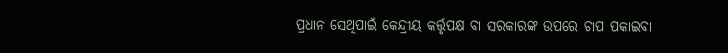ପ୍ରଧାନ ସେଥିପାଇଁ କେନ୍ଦ୍ରୀୟ କର୍ତ୍ତୃପକ୍ଷ ବା ସରକାରଙ୍କ ଉପରେ ଚାପ ପକାଇବା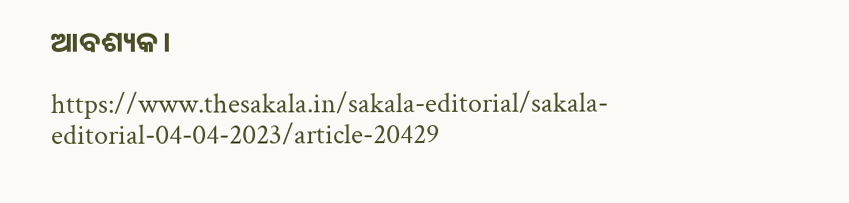ଆବଶ୍ୟକ।

https://www.thesakala.in/sakala-editorial/sakala-editorial-04-04-2023/article-20429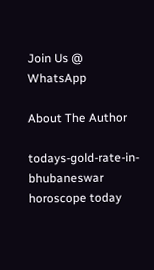Join Us @ WhatsApp

About The Author

todays-gold-rate-in-bhubaneswar
horoscope today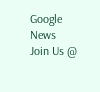Google News
Join Us @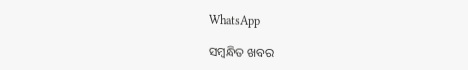WhatsApp

ସମ୍ବନ୍ଧିତ ଖବର